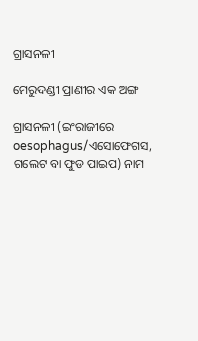ଗ୍ରାସନଳୀ

ମେରୁଦଣ୍ଡୀ ପ୍ରାଣୀର ଏକ ଅଙ୍ଗ

ଗ୍ରାସନଳୀ (ଇଂରାଜୀରେ oesophagus/ଏସୋଫେଗସ, ଗଲେଟ ବା ଫୁଡ ପାଇପ) ନାମ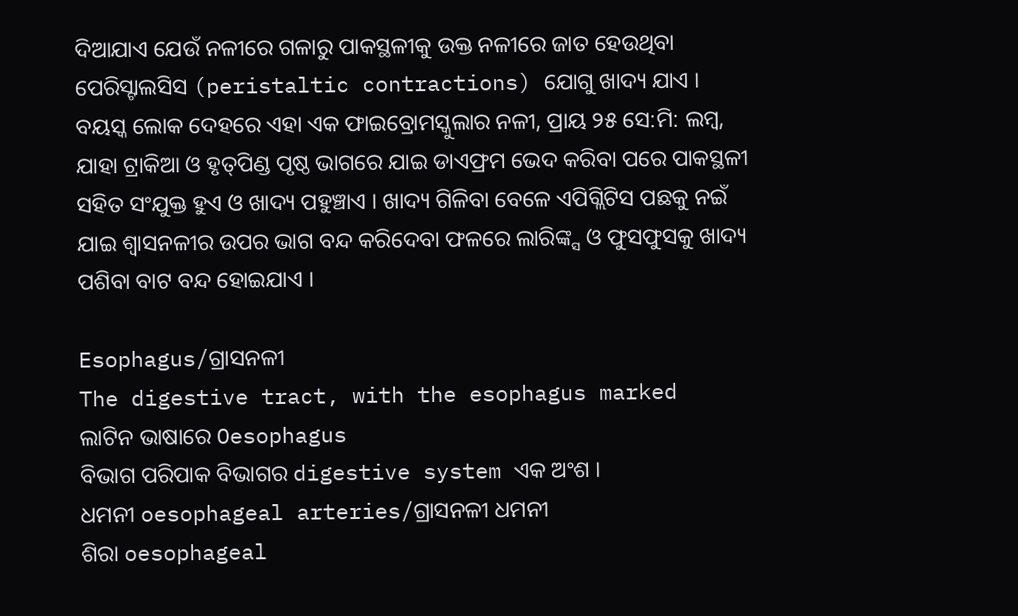ଦିଆଯାଏ ଯେଉଁ ନଳୀରେ ଗଳାରୁ ପାକସ୍ଥଳୀକୁ ଉକ୍ତ ନଳୀରେ ଜାତ ହେଉଥିବା ପେରିସ୍ଟାଲସିସ (peristaltic contractions) ଯୋଗୁ ଖାଦ୍ୟ ଯାଏ । ବୟସ୍କ ଲୋକ ଦେହରେ ଏହା ଏକ ଫାଇବ୍ରୋମସ୍କୁଲାର ନଳୀ, ପ୍ରାୟ ୨୫ ସେ:ମି: ଲମ୍ବ, ଯାହା ଟ୍ରାକିଆ ଓ ହୃତ୍‌ପିଣ୍ଡ ପୃଷ୍ଠ ଭାଗରେ ଯାଇ ଡାଏଫ୍ରମ ଭେଦ କରିବା ପରେ ପାକସ୍ଥଳୀ ସ‌ହିତ ସଂଯୁକ୍ତ ହୁଏ ଓ ଖାଦ୍ୟ ପ‌ହୁଞ୍ଚାଏ । ଖାଦ୍ୟ ଗିଳିବା ବେଳେ ଏପିଗ୍ଲିଟିସ ପଛକୁ ନଇଁ ଯାଇ ଶ୍ୱାସନଳୀର ଉପର ଭାଗ ବନ୍ଦ କରିଦେବା ଫଳରେ ଲାରିଙ୍କ୍ସ ଓ ଫୁସଫୁସକୁ ଖାଦ୍ୟ ପଶିବା ବାଟ ବନ୍ଦ ହୋଇଯାଏ ।

Esophagus/ଗ୍ରାସନଳୀ
The digestive tract, with the esophagus marked
ଲାଟିନ ଭାଷାରେ Oesophagus
ବିଭାଗ ପରିପାକ ବିଭାଗର digestive system ଏକ ଅଂଶ ।
ଧମନୀ oesophageal arteries/ଗ୍ରାସନଳୀ ଧମନୀ
ଶିରା oesophageal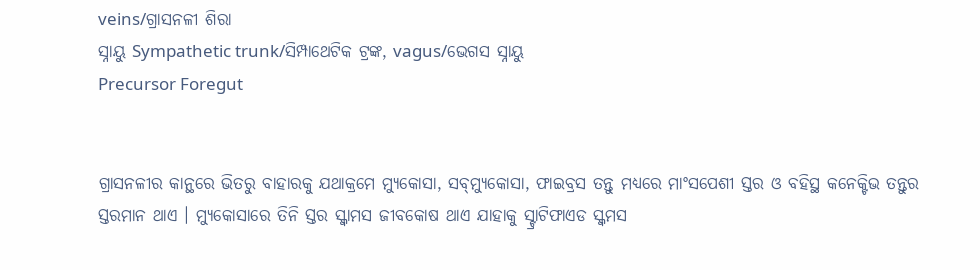veins/ଗ୍ରାସନଳୀ ଶିରା
ସ୍ନାୟୁ Sympathetic trunk/ସିମ୍ପାଥେଟିକ ଟ୍ରଙ୍କ, vagus/ଭେଗସ ସ୍ନାୟୁ
Precursor Foregut


ଗ୍ରାସନଳୀର କାନ୍ଥରେ ଭିତରୁ ବାହାରକୁ ଯଥାକ୍ରମେ ମ୍ୟୁକୋସା, ସବ୍‌ମ୍ୟୁକୋସା, ଫାଇବ୍ରସ ତନ୍ତୁ ମଧ୍ୟରେ ମାଂସପେଶୀ ସ୍ତର ଓ ବ‌ହିସ୍ଥ କନେକ୍ଟିଭ ତନ୍ତୁର ସ୍ତରମାନ ଥାଏ । ମ୍ୟୁକୋସାରେ ତିନି ସ୍ତର ସ୍କ୍ୱାମସ ଜୀବକୋଷ ଥାଏ ଯାହାକୁ ସ୍ଟ୍ରାଟିଫାଏଡ ସ୍କ୍ୱମସ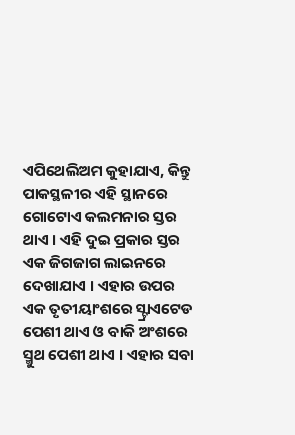ଏପିଥେଲିଅମ କୁହାଯାଏ, କିନ୍ତୁ ପାକସ୍ଥଳୀର ଏହି ସ୍ଥାନରେ ଗୋଟୋଏ କଲମନାର ସ୍ତର ଥାଏ । ଏହି ଦୁଇ ପ୍ରକାର ସ୍ତର ଏକ ଜିଗଜାଗ ଲାଇନରେ ଦେଖାଯାଏ । ଏହାର ଉପର ଏକ ତୃତୀୟାଂଶରେ ସ୍ଟ୍ରାଏଟେଡ ପେଶୀ ଥାଏ ଓ ବାକି ଅଂଶରେ ସ୍ମୁଥ ପେଶୀ ଥାଏ । ଏହାର ସବା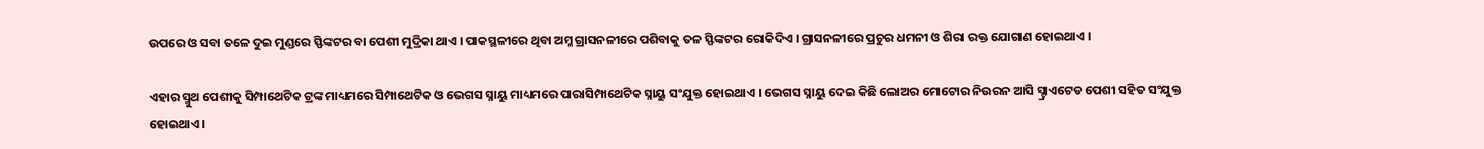ଉପରେ ଓ ସବା ତଳେ ଦୁଇ ମୁଣ୍ଡରେ ସ୍ଫିଙ୍କଟର ବା ପେଶୀ ମୁଦ୍ରିକା ଥାଏ । ପାକସ୍ଥଳୀରେ ଥିବା ଅମ୍ଳ ଗ୍ରାସନଳୀରେ ପଶିବାକୁ ତଳ ସ୍ଫିଙ୍କଟର ରୋକିଦିଏ । ଗ୍ରାସନଳୀରେ ପ୍ରଚୁର ଧମନୀ ଓ ଶିରା ରକ୍ତ ଯୋଗାଣ ହୋଇଥାଏ ।

ଏହାର ସ୍ମୁଥ ପେଶୀକୁ ସିମ୍ପାଥେଟିକ ଟ୍ରଙ୍କ ମାଧ୍ୟମରେ ସିମ୍ପାଥେଟିକ ଓ ଭେଗସ ସ୍ନାୟୁ ମାଧ୍ୟମରେ ପାରାସିମ୍ପାଥେଟିକ ସ୍ନାୟୁ ସଂଯୁକ୍ତ ହୋଇଥାଏ । ଭେଗସ ସ୍ନାୟୁ ଦେଇ କିଛି ଲୋଅର ମୋଟୋର ନିଉରନ ଆସି ସ୍ଟ୍ରାଏଟେଡ ପେଶୀ ସ‌ହିତ ସଂଯୁକ୍ତ ହୋଇଥାଏ ।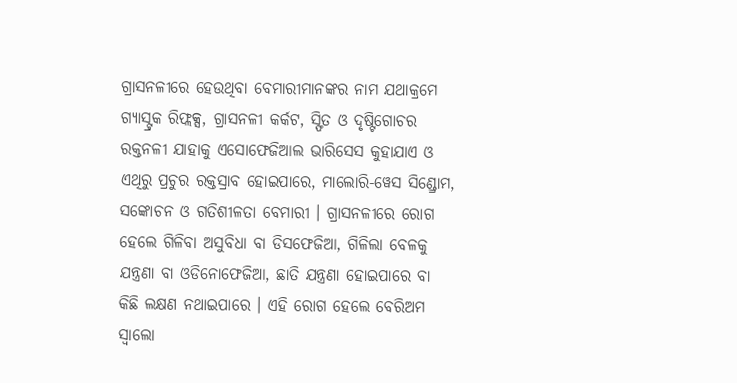ଗ୍ରାସନଳୀରେ ହେଉଥିବା ବେମାରୀମାନଙ୍କର ନାମ ଯଥାକ୍ରମେ ଗ୍ୟାସ୍ଟ୍ରକ ରିଫ୍ଲକ୍ସ, ଗ୍ରାସନଳୀ କର୍କଟ, ସ୍ଫିତ ଓ ଦୃଷ୍ଟିଗୋଚର ରକ୍ତନଳୀ ଯାହାକୁ ଏସୋଫେଜିଆଲ ଭାରିସେସ କୁହାଯାଏ ଓ ଏଥିରୁ ପ୍ରଚୁର ରକ୍ତସ୍ରାବ ହୋଇପାରେ, ମାଲୋରି-ୱେସ ସିଣ୍ଡ୍ରୋମ, ସଙ୍କୋଚନ ଓ ଗତିଶୀଳତା ବେମାରୀ । ଗ୍ରାସନଳୀରେ ରୋଗ ହେଲେ ଗିଳିବା ଅସୁବିଧା ବା ଡିସଫେଜିଆ, ଗିଳିଲା ବେଳକୁ ଯନ୍ତ୍ରଣା ବା ଓଡିନୋଫେଜିଆ, ଛାତି ଯନ୍ତ୍ରଣା ହୋଇପାରେ ବା କିଛି ଲକ୍ଷଣ ନଥାଇପାରେ । ଏହି ରୋଗ ହେଲେ ବେରିଅମ ସ୍ୱାଲୋ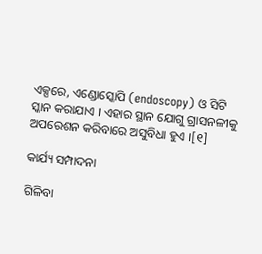ଏକ୍ସ‌ରେ, ଏଣ୍ଡୋସ୍କୋପି (endoscopy) ଓ ସିଟି ସ୍କାନ କରାଯାଏ । ଏହାର ସ୍ଥାନ ଯୋଗୁ ଗ୍ରାସନଳୀକୁ ଅପରେଶନ କରିବାରେ ଅସୁବିଧା ହୁଏ ।[୧]

କାର୍ଯ୍ୟ ସମ୍ପାଦନା

ଗିଳିବା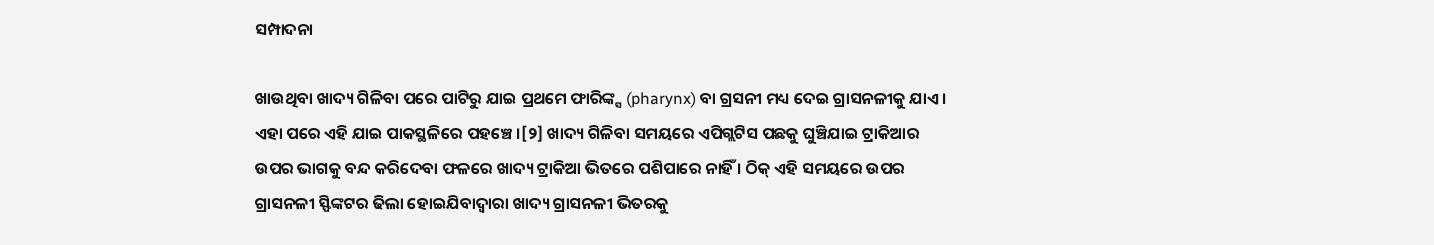ସମ୍ପାଦନା

ଖାଉଥିବା ଖାଦ୍ୟ ଗିଳିବା ପରେ ପାଟିରୁ ଯାଇ ପ୍ରଥମେ ଫାରିଙ୍କ୍ସ (pharynx) ବା ଗ୍ରସନୀ ମଧ୍ୟ ଦେଇ ଗ୍ରାସନଳୀକୁ ଯାଏ । ଏହା ପରେ ଏହି ଯାଇ ପାକସ୍ଥଳିରେ ପ‌ହଞ୍ଚେ ।[୨] ଖାଦ୍ୟ ଗିଳିବା ସମୟରେ ଏପିଗ୍ଲଟିସ ପଛକୁ ଘୁଞ୍ଚିଯାଇ ଟ୍ରାକିଆର ଉପର ଭାଗକୁ ବନ୍ଦ କରିଦେବା ଫଳରେ ଖାଦ୍ୟ ଟ୍ରାକିଆ ଭିତରେ ପଶିପାରେ ନାହିଁ । ଠିକ୍ ଏହି ସମୟରେ ଉପର ଗ୍ରାସନଳୀ ସ୍ଫିଙ୍କଟର ଢିଲା ହୋଇଯିବାଦ୍ୱାରା ଖାଦ୍ୟ ଗ୍ରାସନଳୀ ଭିତରକୁ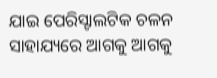ଯାଇ ପେରିସ୍ଟାଲଟିକ ଚଳନ ସାହାଯ୍ୟରେ ଆଗକୁ ଆଗକୁ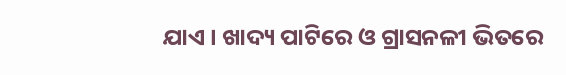ଯାଏ । ଖାଦ୍ୟ ପାଟିରେ ଓ ଗ୍ରାସନଳୀ ଭିତରେ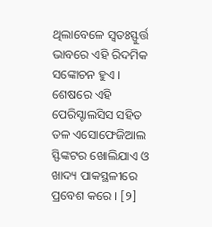ଥିଲାବେଳେ ସ୍ୱତଃସ୍ଫୁର୍ତ୍ତ ଭାବରେ ଏହି ରିଦମିକ ସଙ୍କୋଚନ ହୁଏ । ଶେଷରେ ଏହି ପେରିସ୍ଟାଲସିସ ସ‌ହିତ ତଳ ଏସୋଫେଜିଆଲ ସ୍ଫିଙ୍କଟର ଖୋଲିଯାଏ ଓ ଖାଦ୍ୟ ପାକସ୍ଥଳୀରେ ପ୍ରବେଶ କରେ । [୨]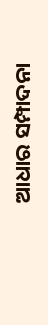ଆଧାର ସମ୍ପାଦନା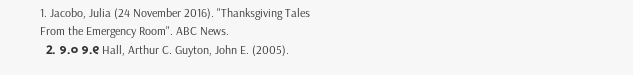1. Jacobo, Julia (24 November 2016). "Thanksgiving Tales From the Emergency Room". ABC News.
  2. ୨.୦ ୨.୧ Hall, Arthur C. Guyton, John E. (2005).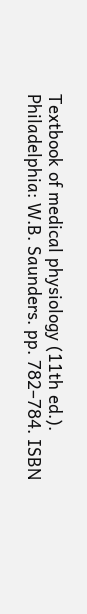Textbook of medical physiology (11th ed.). Philadelphia: W.B. Saunders. pp. 782–784. ISBN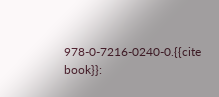978-0-7216-0240-0.{{cite book}}: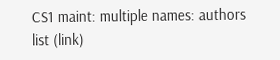CS1 maint: multiple names: authors list (link)